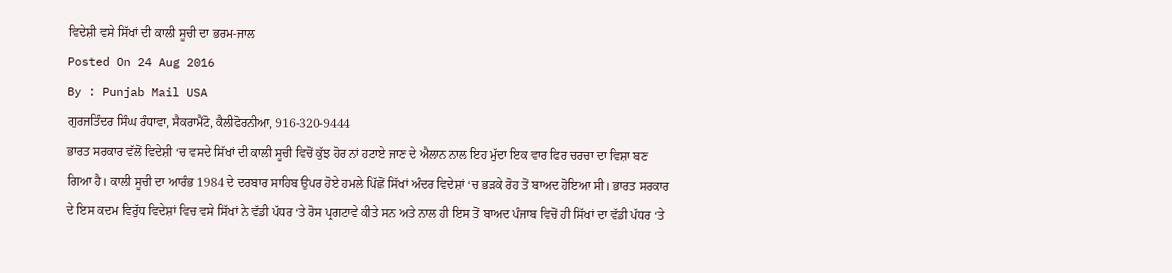ਵਿਦੇਸ਼ੀ ਵਸੇ ਸਿੱਖਾਂ ਦੀ ਕਾਲੀ ਸੂਚੀ ਦਾ ਭਰਮ-ਜਾਲ
Posted On 24 Aug 2016
By : Punjab Mail USA
ਗੁਰਜਤਿੰਦਰ ਸਿੰਘ ਰੰਧਾਵਾ, ਸੈਕਰਾਮੈਂਟੋ, ਕੈਲੀਫੋਰਨੀਆ, 916-320-9444
ਭਾਰਤ ਸਰਕਾਰ ਵੱਲੋਂ ਵਿਦੇਸ਼ੀ ‘ਚ ਵਸਦੇ ਸਿੱਖਾਂ ਦੀ ਕਾਲੀ ਸੂਚੀ ਵਿਚੋਂ ਕੁੱਝ ਹੋਰ ਨਾਂ ਹਟਾਏ ਜਾਣ ਦੇ ਐਲਾਨ ਨਾਲ ਇਹ ਮੁੱਦਾ ਇਕ ਵਾਰ ਫਿਰ ਚਰਚਾ ਦਾ ਵਿਸ਼ਾ ਬਣ ਗਿਆ ਹੈ। ਕਾਲੀ ਸੂਚੀ ਦਾ ਆਰੰਭ 1984 ਦੇ ਦਰਬਾਰ ਸਾਹਿਬ ਉਪਰ ਹੋਏ ਹਮਲੇ ਪਿੱਛੋਂ ਸਿੱਖਾਂ ਅੰਦਰ ਵਿਦੇਸ਼ਾਂ ‘ਚ ਭੜਕੇ ਰੋਹ ਤੋਂ ਬਾਅਦ ਹੋਇਆ ਸੀ। ਭਾਰਤ ਸਰਕਾਰ ਦੇ ਇਸ ਕਦਮ ਵਿਰੁੱਧ ਵਿਦੇਸ਼ਾਂ ਵਿਚ ਵਸੇ ਸਿੱਖਾਂ ਨੇ ਵੱਡੀ ਪੱਧਰ ‘ਤੇ ਰੋਸ ਪ੍ਰਗਟਾਵੇ ਕੀਤੇ ਸਨ ਅਤੇ ਨਾਲ ਹੀ ਇਸ ਤੋਂ ਬਾਅਦ ਪੰਜਾਬ ਵਿਚੋਂ ਹੀ ਸਿੱਖਾਂ ਦਾ ਵੱਡੀ ਪੱਧਰ ‘ਤੇ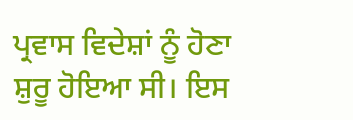ਪ੍ਰਵਾਸ ਵਿਦੇਸ਼ਾਂ ਨੂੰ ਹੋਣਾ ਸ਼ੁਰੂ ਹੋਇਆ ਸੀ। ਇਸ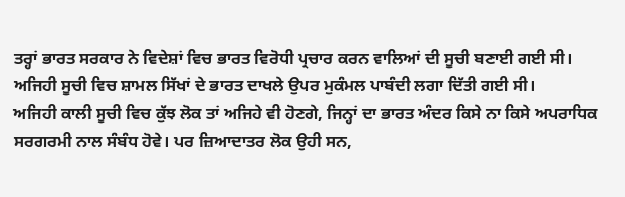ਤਰ੍ਹਾਂ ਭਾਰਤ ਸਰਕਾਰ ਨੇ ਵਿਦੇਸ਼ਾਂ ਵਿਚ ਭਾਰਤ ਵਿਰੋਧੀ ਪ੍ਰਚਾਰ ਕਰਨ ਵਾਲਿਆਂ ਦੀ ਸੂਚੀ ਬਣਾਈ ਗਈ ਸੀ। ਅਜਿਹੀ ਸੂਚੀ ਵਿਚ ਸ਼ਾਮਲ ਸਿੱਖਾਂ ਦੇ ਭਾਰਤ ਦਾਖਲੇ ਉਪਰ ਮੁਕੰਮਲ ਪਾਬੰਦੀ ਲਗਾ ਦਿੱਤੀ ਗਈ ਸੀ।
ਅਜਿਹੀ ਕਾਲੀ ਸੂਚੀ ਵਿਚ ਕੁੱਝ ਲੋਕ ਤਾਂ ਅਜਿਹੇ ਵੀ ਹੋਣਗੇ, ਜਿਨ੍ਹਾਂ ਦਾ ਭਾਰਤ ਅੰਦਰ ਕਿਸੇ ਨਾ ਕਿਸੇ ਅਪਰਾਧਿਕ ਸਰਗਰਮੀ ਨਾਲ ਸੰਬੰਧ ਹੋਵੇ। ਪਰ ਜ਼ਿਆਦਾਤਰ ਲੋਕ ਉਹੀ ਸਨ,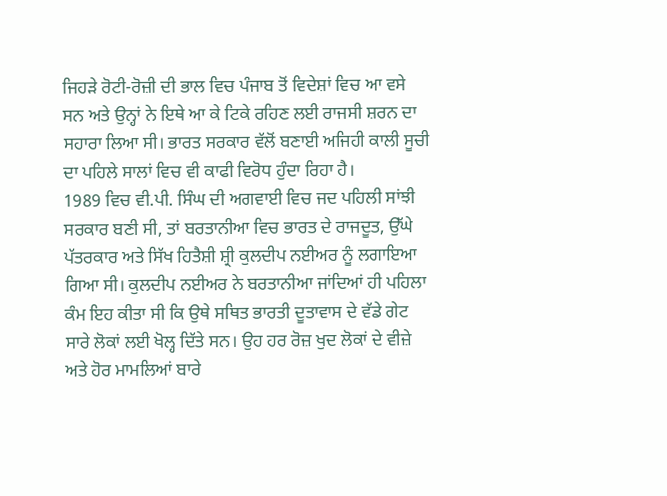ਜਿਹੜੇ ਰੋਟੀ-ਰੋਜ਼ੀ ਦੀ ਭਾਲ ਵਿਚ ਪੰਜਾਬ ਤੋਂ ਵਿਦੇਸ਼ਾਂ ਵਿਚ ਆ ਵਸੇ ਸਨ ਅਤੇ ਉਨ੍ਹਾਂ ਨੇ ਇਥੇ ਆ ਕੇ ਟਿਕੇ ਰਹਿਣ ਲਈ ਰਾਜਸੀ ਸ਼ਰਨ ਦਾ ਸਹਾਰਾ ਲਿਆ ਸੀ। ਭਾਰਤ ਸਰਕਾਰ ਵੱਲੋਂ ਬਣਾਈ ਅਜਿਹੀ ਕਾਲੀ ਸੂਚੀ ਦਾ ਪਹਿਲੇ ਸਾਲਾਂ ਵਿਚ ਵੀ ਕਾਫੀ ਵਿਰੋਧ ਹੁੰਦਾ ਰਿਹਾ ਹੈ।
1989 ਵਿਚ ਵੀ.ਪੀ. ਸਿੰਘ ਦੀ ਅਗਵਾਈ ਵਿਚ ਜਦ ਪਹਿਲੀ ਸਾਂਝੀ ਸਰਕਾਰ ਬਣੀ ਸੀ, ਤਾਂ ਬਰਤਾਨੀਆ ਵਿਚ ਭਾਰਤ ਦੇ ਰਾਜਦੂਤ, ਉੱਘੇ ਪੱਤਰਕਾਰ ਅਤੇ ਸਿੱਖ ਹਿਤੈਸ਼ੀ ਸ਼੍ਰੀ ਕੁਲਦੀਪ ਨਈਅਰ ਨੂੰ ਲਗਾਇਆ ਗਿਆ ਸੀ। ਕੁਲਦੀਪ ਨਈਅਰ ਨੇ ਬਰਤਾਨੀਆ ਜਾਂਦਿਆਂ ਹੀ ਪਹਿਲਾ ਕੰਮ ਇਹ ਕੀਤਾ ਸੀ ਕਿ ਉਥੇ ਸਥਿਤ ਭਾਰਤੀ ਦੂਤਾਵਾਸ ਦੇ ਵੱਡੇ ਗੇਟ ਸਾਰੇ ਲੋਕਾਂ ਲਈ ਖੋਲ੍ਹ ਦਿੱਤੇ ਸਨ। ਉਹ ਹਰ ਰੋਜ਼ ਖੁਦ ਲੋਕਾਂ ਦੇ ਵੀਜ਼ੇ ਅਤੇ ਹੋਰ ਮਾਮਲਿਆਂ ਬਾਰੇ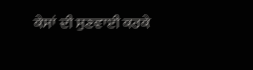ਕੇਸਾਂ ਦੀ ਸੁਣਵਾਈ ਕਰਕੇ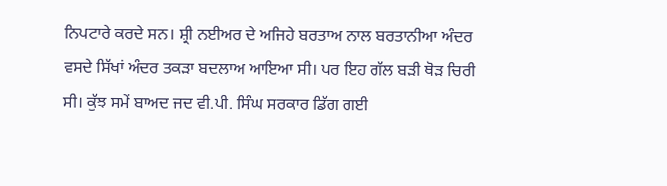ਨਿਪਟਾਰੇ ਕਰਦੇ ਸਨ। ਸ਼੍ਰੀ ਨਈਅਰ ਦੇ ਅਜਿਹੇ ਬਰਤਾਅ ਨਾਲ ਬਰਤਾਨੀਆ ਅੰਦਰ ਵਸਦੇ ਸਿੱਖਾਂ ਅੰਦਰ ਤਕੜਾ ਬਦਲਾਅ ਆਇਆ ਸੀ। ਪਰ ਇਹ ਗੱਲ ਬੜੀ ਥੋੜ ਚਿਰੀ ਸੀ। ਕੁੱਝ ਸਮੇਂ ਬਾਅਦ ਜਦ ਵੀ.ਪੀ. ਸਿੰਘ ਸਰਕਾਰ ਡਿੱਗ ਗਈ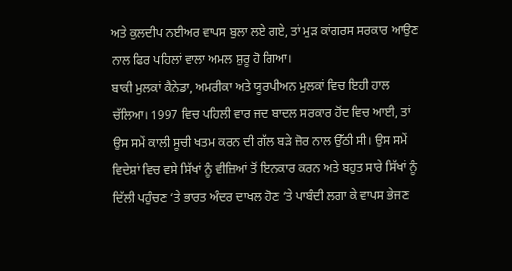ਅਤੇ ਕੁਲਦੀਪ ਨਈਅਰ ਵਾਪਸ ਬੁਲਾ ਲਏ ਗਏ, ਤਾਂ ਮੁੜ ਕਾਂਗਰਸ ਸਰਕਾਰ ਆਉਣ ਨਾਲ ਫਿਰ ਪਹਿਲਾਂ ਵਾਲਾ ਅਮਲ ਸ਼ੁਰੂ ਹੋ ਗਿਆ।
ਬਾਕੀ ਮੁਲਕਾਂ ਕੈਨੇਡਾ, ਅਮਰੀਕਾ ਅਤੇ ਯੂਰਪੀਅਨ ਮੁਲਕਾਂ ਵਿਚ ਇਹੀ ਹਾਲ ਚੱਲਿਆ। 1997 ਵਿਚ ਪਹਿਲੀ ਵਾਰ ਜਦ ਬਾਦਲ ਸਰਕਾਰ ਹੋਂਦ ਵਿਚ ਆਈ, ਤਾਂ ਉਸ ਸਮੇਂ ਕਾਲੀ ਸੂਚੀ ਖਤਮ ਕਰਨ ਦੀ ਗੱਲ ਬੜੇ ਜ਼ੋਰ ਨਾਲ ਉੱਠੀ ਸੀ। ਉਸ ਸਮੇਂ ਵਿਦੇਸ਼ਾਂ ਵਿਚ ਵਸੇ ਸਿੱਖਾਂ ਨੂੰ ਵੀਜ਼ਿਆਂ ਤੋਂ ਇਨਕਾਰ ਕਰਨ ਅਤੇ ਬਹੁਤ ਸਾਰੇ ਸਿੱਖਾਂ ਨੂੰ ਦਿੱਲੀ ਪਹੁੰਚਣ ‘ਤੇ ਭਾਰਤ ਅੰਦਰ ਦਾਖਲ ਹੋਣ ‘ਤੇ ਪਾਬੰਦੀ ਲਗਾ ਕੇ ਵਾਪਸ ਭੇਜਣ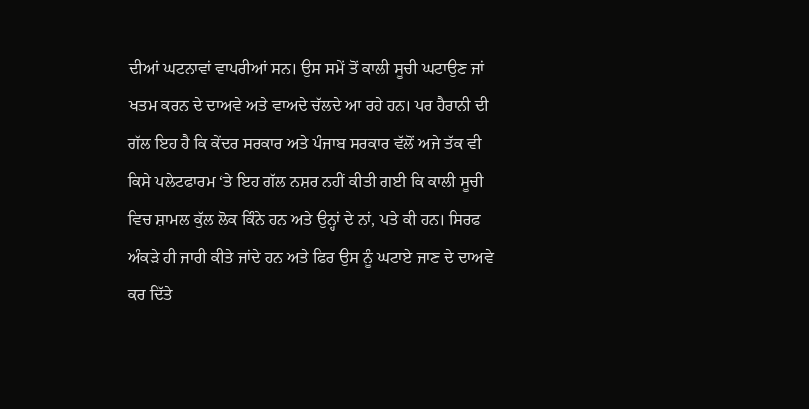ਦੀਆਂ ਘਟਨਾਵਾਂ ਵਾਪਰੀਆਂ ਸਨ। ਉਸ ਸਮੇਂ ਤੋਂ ਕਾਲੀ ਸੂਚੀ ਘਟਾਉਣ ਜਾਂ ਖਤਮ ਕਰਨ ਦੇ ਦਾਅਵੇ ਅਤੇ ਵਾਅਦੇ ਚੱਲਦੇ ਆ ਰਹੇ ਹਨ। ਪਰ ਹੈਰਾਨੀ ਦੀ ਗੱਲ ਇਹ ਹੈ ਕਿ ਕੇਂਦਰ ਸਰਕਾਰ ਅਤੇ ਪੰਜਾਬ ਸਰਕਾਰ ਵੱਲੋਂ ਅਜੇ ਤੱਕ ਵੀ ਕਿਸੇ ਪਲੇਟਫਾਰਮ ‘ਤੇ ਇਹ ਗੱਲ ਨਸ਼ਰ ਨਹੀਂ ਕੀਤੀ ਗਈ ਕਿ ਕਾਲੀ ਸੂਚੀ ਵਿਚ ਸ਼ਾਮਲ ਕੁੱਲ ਲੋਕ ਕਿੰਨੇ ਹਨ ਅਤੇ ਉਨ੍ਹਾਂ ਦੇ ਨਾਂ, ਪਤੇ ਕੀ ਹਨ। ਸਿਰਫ ਅੰਕੜੇ ਹੀ ਜਾਰੀ ਕੀਤੇ ਜਾਂਦੇ ਹਨ ਅਤੇ ਫਿਰ ਉਸ ਨੂੰ ਘਟਾਏ ਜਾਣ ਦੇ ਦਾਅਵੇ ਕਰ ਦਿੱਤੇ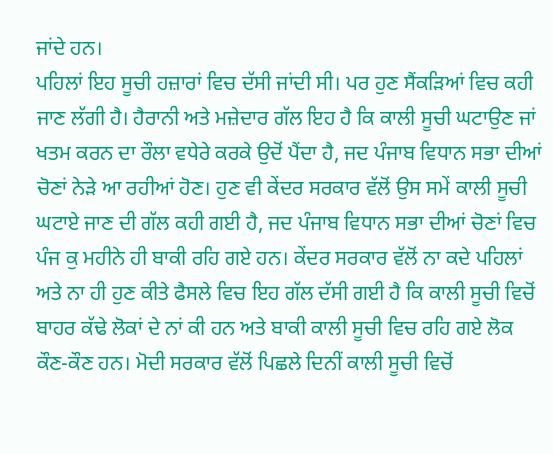ਜਾਂਦੇ ਹਨ।
ਪਹਿਲਾਂ ਇਹ ਸੂਚੀ ਹਜ਼ਾਰਾਂ ਵਿਚ ਦੱਸੀ ਜਾਂਦੀ ਸੀ। ਪਰ ਹੁਣ ਸੈਂਕੜਿਆਂ ਵਿਚ ਕਹੀ ਜਾਣ ਲੱਗੀ ਹੈ। ਹੈਰਾਨੀ ਅਤੇ ਮਜ਼ੇਦਾਰ ਗੱਲ ਇਹ ਹੈ ਕਿ ਕਾਲੀ ਸੂਚੀ ਘਟਾਉਣ ਜਾਂ ਖਤਮ ਕਰਨ ਦਾ ਰੌਲਾ ਵਧੇਰੇ ਕਰਕੇ ਉਦੋਂ ਪੈਂਦਾ ਹੈ, ਜਦ ਪੰਜਾਬ ਵਿਧਾਨ ਸਭਾ ਦੀਆਂ ਚੋਣਾਂ ਨੇੜੇ ਆ ਰਹੀਆਂ ਹੋਣ। ਹੁਣ ਵੀ ਕੇਂਦਰ ਸਰਕਾਰ ਵੱਲੋਂ ਉਸ ਸਮੇਂ ਕਾਲੀ ਸੂਚੀ ਘਟਾਏ ਜਾਣ ਦੀ ਗੱਲ ਕਹੀ ਗਈ ਹੈ, ਜਦ ਪੰਜਾਬ ਵਿਧਾਨ ਸਭਾ ਦੀਆਂ ਚੋਣਾਂ ਵਿਚ ਪੰਜ ਕੁ ਮਹੀਨੇ ਹੀ ਬਾਕੀ ਰਹਿ ਗਏ ਹਨ। ਕੇਂਦਰ ਸਰਕਾਰ ਵੱਲੋਂ ਨਾ ਕਦੇ ਪਹਿਲਾਂ ਅਤੇ ਨਾ ਹੀ ਹੁਣ ਕੀਤੇ ਫੈਸਲੇ ਵਿਚ ਇਹ ਗੱਲ ਦੱਸੀ ਗਈ ਹੈ ਕਿ ਕਾਲੀ ਸੂਚੀ ਵਿਚੋਂ ਬਾਹਰ ਕੱਢੇ ਲੋਕਾਂ ਦੇ ਨਾਂ ਕੀ ਹਨ ਅਤੇ ਬਾਕੀ ਕਾਲੀ ਸੂਚੀ ਵਿਚ ਰਹਿ ਗਏ ਲੋਕ ਕੌਣ-ਕੌਣ ਹਨ। ਮੋਦੀ ਸਰਕਾਰ ਵੱਲੋਂ ਪਿਛਲੇ ਦਿਨੀਂ ਕਾਲੀ ਸੂਚੀ ਵਿਚੋਂ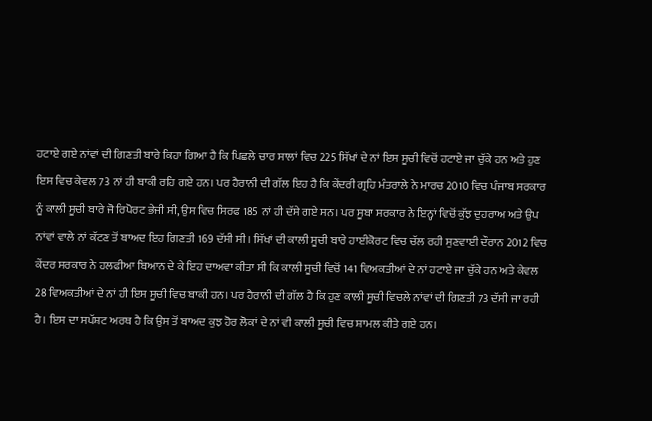ਹਟਾਏ ਗਏ ਨਾਂਵਾਂ ਦੀ ਗਿਣਤੀ ਬਾਰੇ ਕਿਹਾ ਗਿਆ ਹੈ ਕਿ ਪਿਛਲੇ ਚਾਰ ਸਾਲਾਂ ਵਿਚ 225 ਸਿੱਖਾਂ ਦੇ ਨਾਂ ਇਸ ਸੂਚੀ ਵਿਚੋਂ ਹਟਾਏ ਜਾ ਚੁੱਕੇ ਹਨ ਅਤੇ ਹੁਣ ਇਸ ਵਿਚ ਕੇਵਲ 73 ਨਾਂ ਹੀ ਬਾਕੀ ਰਹਿ ਗਏ ਹਨ। ਪਰ ਹੈਰਾਨੀ ਦੀ ਗੱਲ ਇਹ ਹੈ ਕਿ ਕੇਂਦਰੀ ਗ੍ਰਹਿ ਮੰਤਰਾਲੇ ਨੇ ਮਾਰਚ 2010 ਵਿਚ ਪੰਜਾਬ ਸਰਕਾਰ ਨੂੰ ਕਾਲੀ ਸੂਚੀ ਬਾਰੇ ਜੋ ਰਿਪੋਰਟ ਭੇਜੀ ਸੀ, ਉਸ ਵਿਚ ਸਿਰਫ 185 ਨਾਂ ਹੀ ਦੱਸੇ ਗਏ ਸਨ। ਪਰ ਸੂਬਾ ਸਰਕਾਰ ਨੇ ਇਨ੍ਹਾਂ ਵਿਚੋਂ ਕੁੱਝ ਦੁਹਰਾਅ ਅਤੇ ਉਪ ਨਾਂਵਾਂ ਵਾਲੇ ਨਾਂ ਕੱਟਣ ਤੋਂ ਬਾਅਦ ਇਹ ਗਿਣਤੀ 169 ਦੱਸੀ ਸੀ। ਸਿੱਖਾਂ ਦੀ ਕਾਲੀ ਸੂਚੀ ਬਾਰੇ ਹਾਈਕੋਰਟ ਵਿਚ ਚੱਲ ਰਹੀ ਸੁਣਵਾਈ ਦੌਰਾਨ 2012 ਵਿਚ ਕੇਂਦਰ ਸਰਕਾਰ ਨੇ ਹਲਫੀਆ ਬਿਆਨ ਦੇ ਕੇ ਇਹ ਦਾਅਵਾ ਕੀਤਾ ਸੀ ਕਿ ਕਾਲੀ ਸੂਚੀ ਵਿਚੋਂ 141 ਵਿਅਕਤੀਆਂ ਦੇ ਨਾਂ ਹਟਾਏ ਜਾ ਚੁੱਕੇ ਹਨ ਅਤੇ ਕੇਵਲ 28 ਵਿਅਕਤੀਆਂ ਦੇ ਨਾਂ ਹੀ ਇਸ ਸੂਚੀ ਵਿਚ ਬਾਕੀ ਹਨ। ਪਰ ਹੈਰਾਨੀ ਦੀ ਗੱਲ ਹੈ ਕਿ ਹੁਣ ਕਾਲੀ ਸੂਚੀ ਵਿਚਲੇ ਨਾਂਵਾਂ ਦੀ ਗਿਣਤੀ 73 ਦੱਸੀ ਜਾ ਰਹੀ ਹੈ। ਇਸ ਦਾ ਸਪੱਸ਼ਟ ਅਰਥ ਹੈ ਕਿ ਉਸ ਤੋਂ ਬਾਅਦ ਕੁਝ ਹੋਰ ਲੋਕਾਂ ਦੇ ਨਾਂ ਵੀ ਕਾਲੀ ਸੂਚੀ ਵਿਚ ਸ਼ਾਮਲ ਕੀਤੇ ਗਏ ਹਨ।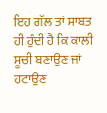ਇਹ ਗੱਲ ਤਾਂ ਸਾਬਤ ਹੀ ਹੁੰਦੀ ਹੈ ਕਿ ਕਾਲੀ ਸੂਚੀ ਬਣਾਉਣ ਜਾਂ ਹਟਾਉਣ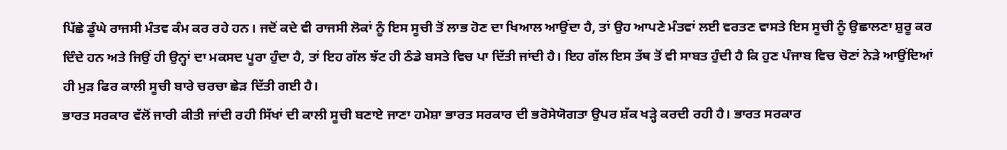ਪਿੱਛੇ ਡੂੰਘੇ ਰਾਜਸੀ ਮੰਤਵ ਕੰਮ ਕਰ ਰਹੇ ਹਨ। ਜਦੋਂ ਕਦੇ ਵੀ ਰਾਜਸੀ ਲੋਕਾਂ ਨੂੰ ਇਸ ਸੂਚੀ ਤੋਂ ਲਾਭ ਹੋਣ ਦਾ ਖਿਆਲ ਆਉਂਦਾ ਹੈ, ਤਾਂ ਉਹ ਆਪਣੇ ਮੰਤਵਾਂ ਲਈ ਵਰਤਣ ਵਾਸਤੇ ਇਸ ਸੂਚੀ ਨੂੰ ਉਛਾਲਣਾ ਸ਼ੁਰੂ ਕਰ ਦਿੰਦੇ ਹਨ ਅਤੇ ਜਿਉਂ ਹੀ ਉਨ੍ਹਾਂ ਦਾ ਮਕਸਦ ਪੂਰਾ ਹੁੰਦਾ ਹੈ, ਤਾਂ ਇਹ ਗੱਲ ਝੱਟ ਹੀ ਠੰਡੇ ਬਸਤੇ ਵਿਚ ਪਾ ਦਿੱਤੀ ਜਾਂਦੀ ਹੈ। ਇਹ ਗੱਲ ਇਸ ਤੱਥ ਤੋਂ ਵੀ ਸਾਬਤ ਹੁੰਦੀ ਹੈ ਕਿ ਹੁਣ ਪੰਜਾਬ ਵਿਚ ਚੋਣਾਂ ਨੇੜੇ ਆਉਂਦਿਆਂ ਹੀ ਮੁੜ ਫਿਰ ਕਾਲੀ ਸੂਚੀ ਬਾਰੇ ਚਰਚਾ ਛੇੜ ਦਿੱਤੀ ਗਈ ਹੈ।
ਭਾਰਤ ਸਰਕਾਰ ਵੱਲੋਂ ਜਾਰੀ ਕੀਤੀ ਜਾਂਦੀ ਰਹੀ ਸਿੱਖਾਂ ਦੀ ਕਾਲੀ ਸੂਚੀ ਬਣਾਏ ਜਾਣਾ ਹਮੇਸ਼ਾ ਭਾਰਤ ਸਰਕਾਰ ਦੀ ਭਰੋਸੇਯੋਗਤਾ ਉਪਰ ਸ਼ੱਕ ਖੜ੍ਹੇ ਕਰਦੀ ਰਹੀ ਹੈ। ਭਾਰਤ ਸਰਕਾਰ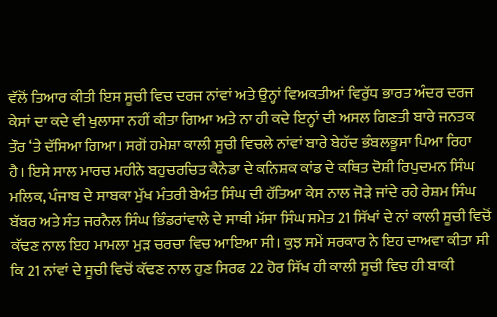ਵੱਲੋਂ ਤਿਆਰ ਕੀਤੀ ਇਸ ਸੂਚੀ ਵਿਚ ਦਰਜ ਨਾਂਵਾਂ ਅਤੇ ਉਨ੍ਹਾਂ ਵਿਅਕਤੀਆਂ ਵਿਰੁੱਧ ਭਾਰਤ ਅੰਦਰ ਦਰਜ ਕੇਸਾਂ ਦਾ ਕਦੇ ਵੀ ਖੁਲਾਸਾ ਨਹੀਂ ਕੀਤਾ ਗਿਆ ਅਤੇ ਨਾ ਹੀ ਕਦੇ ਇਨ੍ਹਾਂ ਦੀ ਅਸਲ ਗਿਣਤੀ ਬਾਰੇ ਜਨਤਕ ਤੌਰ ‘ਤੇ ਦੱਸਿਆ ਗਿਆ। ਸਗੋਂ ਹਮੇਸ਼ਾ ਕਾਲੀ ਸੂਚੀ ਵਿਚਲੇ ਨਾਂਵਾਂ ਬਾਰੇ ਬੇਹੱਦ ਭੰਬਲਭੂਸਾ ਪਿਆ ਰਿਹਾ ਹੈ। ਇਸੇ ਸਾਲ ਮਾਰਚ ਮਹੀਨੇ ਬਹੁਚਰਚਿਤ ਕੈਨੇਡਾ ਦੇ ਕਨਿਸ਼ਕ ਕਾਂਡ ਦੇ ਕਥਿਤ ਦੋਸ਼ੀ ਰਿਪੁਦਮਨ ਸਿੰਘ ਮਲਿਕ, ਪੰਜਾਬ ਦੇ ਸਾਬਕਾ ਮੁੱਖ ਮੰਤਰੀ ਬੇਅੰਤ ਸਿੰਘ ਦੀ ਹੱਤਿਆ ਕੇਸ ਨਾਲ ਜੋੜੇ ਜਾਂਦੇ ਰਹੇ ਰੇਸ਼ਮ ਸਿੰਘ ਬੱਬਰ ਅਤੇ ਸੰਤ ਜਰਨੈਲ ਸਿੰਘ ਭਿੰਡਰਾਂਵਾਲੇ ਦੇ ਸਾਥੀ ਮੱਸਾ ਸਿੰਘ ਸਮੇਤ 21 ਸਿੱਖਾਂ ਦੇ ਨਾਂ ਕਾਲੀ ਸੂਚੀ ਵਿਚੋਂ ਕੱਢਣ ਨਾਲ ਇਹ ਮਾਮਲਾ ਮੁੜ ਚਰਚਾ ਵਿਚ ਆਇਆ ਸੀ। ਕੁਝ ਸਮੇਂ ਸਰਕਾਰ ਨੇ ਇਹ ਦਾਅਵਾ ਕੀਤਾ ਸੀ ਕਿ 21 ਨਾਂਵਾਂ ਦੇ ਸੂਚੀ ਵਿਚੋਂ ਕੱਢਣ ਨਾਲ ਹੁਣ ਸਿਰਫ 22 ਹੋਰ ਸਿੱਖ ਹੀ ਕਾਲੀ ਸੂਚੀ ਵਿਚ ਹੀ ਬਾਕੀ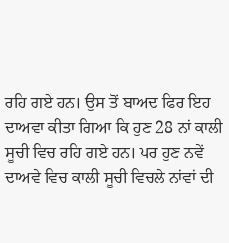ਰਹਿ ਗਏ ਹਨ। ਉਸ ਤੋਂ ਬਾਅਦ ਫਿਰ ਇਹ ਦਾਅਵਾ ਕੀਤਾ ਗਿਆ ਕਿ ਹੁਣ 28 ਨਾਂ ਕਾਲੀ ਸੂਚੀ ਵਿਚ ਰਹਿ ਗਏ ਹਨ। ਪਰ ਹੁਣ ਨਵੇਂ ਦਾਅਵੇ ਵਿਚ ਕਾਲੀ ਸੂਚੀ ਵਿਚਲੇ ਨਾਂਵਾਂ ਦੀ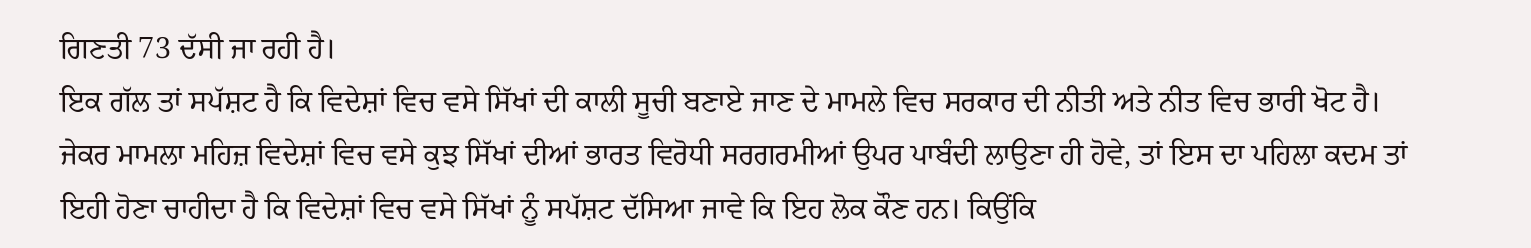ਗਿਣਤੀ 73 ਦੱਸੀ ਜਾ ਰਹੀ ਹੈ।
ਇਕ ਗੱਲ ਤਾਂ ਸਪੱਸ਼ਟ ਹੈ ਕਿ ਵਿਦੇਸ਼ਾਂ ਵਿਚ ਵਸੇ ਸਿੱਖਾਂ ਦੀ ਕਾਲੀ ਸੂਚੀ ਬਣਾਏ ਜਾਣ ਦੇ ਮਾਮਲੇ ਵਿਚ ਸਰਕਾਰ ਦੀ ਨੀਤੀ ਅਤੇ ਨੀਤ ਵਿਚ ਭਾਰੀ ਖੋਟ ਹੈ। ਜੇਕਰ ਮਾਮਲਾ ਮਹਿਜ਼ ਵਿਦੇਸ਼ਾਂ ਵਿਚ ਵਸੇ ਕੁਝ ਸਿੱਖਾਂ ਦੀਆਂ ਭਾਰਤ ਵਿਰੋਧੀ ਸਰਗਰਮੀਆਂ ਉਪਰ ਪਾਬੰਦੀ ਲਾਉਣਾ ਹੀ ਹੋਵੇ, ਤਾਂ ਇਸ ਦਾ ਪਹਿਲਾ ਕਦਮ ਤਾਂ ਇਹੀ ਹੋਣਾ ਚਾਹੀਦਾ ਹੈ ਕਿ ਵਿਦੇਸ਼ਾਂ ਵਿਚ ਵਸੇ ਸਿੱਖਾਂ ਨੂੰ ਸਪੱਸ਼ਟ ਦੱਸਿਆ ਜਾਵੇ ਕਿ ਇਹ ਲੋਕ ਕੌਣ ਹਨ। ਕਿਉਂਕਿ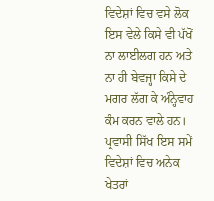ਵਿਦੇਸ਼ਾਂ ਵਿਚ ਵਸੇ ਲੋਕ ਇਸ ਵੇਲੇ ਕਿਸੇ ਵੀ ਪੱਖੋਂ ਨਾ ਲਾਈਲਗ ਹਨ ਅਤੇ ਨਾ ਹੀ ਬੇਵਜ੍ਹਾ ਕਿਸੇ ਦੇ ਮਗਰ ਲੱਗ ਕੇ ਅੰਨ੍ਹੇਵਾਹ ਕੰਮ ਕਰਨ ਵਾਲੇ ਹਨ। ਪ੍ਰਵਾਸੀ ਸਿੱਖ ਇਸ ਸਮੇਂ ਵਿਦੇਸ਼ਾਂ ਵਿਚ ਅਨੇਕ ਖੇਤਰਾਂ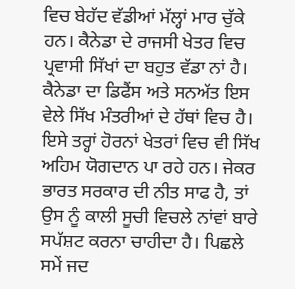ਵਿਚ ਬੇਹੱਦ ਵੱਡੀਆਂ ਮੱਲ੍ਹਾਂ ਮਾਰ ਚੁੱਕੇ ਹਨ। ਕੈਨੇਡਾ ਦੇ ਰਾਜਸੀ ਖੇਤਰ ਵਿਚ ਪ੍ਰਵਾਸੀ ਸਿੱਖਾਂ ਦਾ ਬਹੁਤ ਵੱਡਾ ਨਾਂ ਹੈ। ਕੈਨੇਡਾ ਦਾ ਡਿਫੈਂਸ ਅਤੇ ਸਨਅੱਤ ਇਸ ਵੇਲੇ ਸਿੱਖ ਮੰਤਰੀਆਂ ਦੇ ਹੱਥਾਂ ਵਿਚ ਹੈ। ਇਸੇ ਤਰ੍ਹਾਂ ਹੋਰਨਾਂ ਖੇਤਰਾਂ ਵਿਚ ਵੀ ਸਿੱਖ ਅਹਿਮ ਯੋਗਦਾਨ ਪਾ ਰਹੇ ਹਨ। ਜੇਕਰ ਭਾਰਤ ਸਰਕਾਰ ਦੀ ਨੀਤ ਸਾਫ ਹੈ, ਤਾਂ ਉਸ ਨੂੰ ਕਾਲੀ ਸੂਚੀ ਵਿਚਲੇ ਨਾਂਵਾਂ ਬਾਰੇ ਸਪੱਸ਼ਟ ਕਰਨਾ ਚਾਹੀਦਾ ਹੈ। ਪਿਛਲੇ ਸਮੇਂ ਜਦ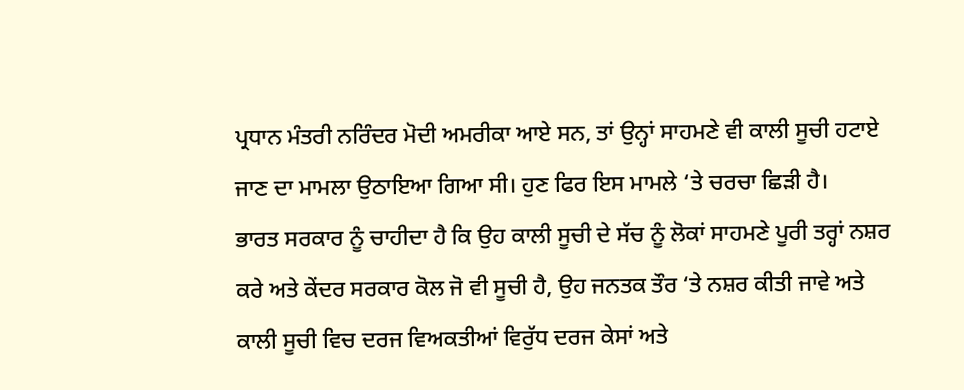ਪ੍ਰਧਾਨ ਮੰਤਰੀ ਨਰਿੰਦਰ ਮੋਦੀ ਅਮਰੀਕਾ ਆਏ ਸਨ, ਤਾਂ ਉਨ੍ਹਾਂ ਸਾਹਮਣੇ ਵੀ ਕਾਲੀ ਸੂਚੀ ਹਟਾਏ ਜਾਣ ਦਾ ਮਾਮਲਾ ਉਠਾਇਆ ਗਿਆ ਸੀ। ਹੁਣ ਫਿਰ ਇਸ ਮਾਮਲੇ ‘ਤੇ ਚਰਚਾ ਛਿੜੀ ਹੈ।
ਭਾਰਤ ਸਰਕਾਰ ਨੂੰ ਚਾਹੀਦਾ ਹੈ ਕਿ ਉਹ ਕਾਲੀ ਸੂਚੀ ਦੇ ਸੱਚ ਨੂੰ ਲੋਕਾਂ ਸਾਹਮਣੇ ਪੂਰੀ ਤਰ੍ਹਾਂ ਨਸ਼ਰ ਕਰੇ ਅਤੇ ਕੇਂਦਰ ਸਰਕਾਰ ਕੋਲ ਜੋ ਵੀ ਸੂਚੀ ਹੈ, ਉਹ ਜਨਤਕ ਤੌਰ ‘ਤੇ ਨਸ਼ਰ ਕੀਤੀ ਜਾਵੇ ਅਤੇ ਕਾਲੀ ਸੂਚੀ ਵਿਚ ਦਰਜ ਵਿਅਕਤੀਆਂ ਵਿਰੁੱਧ ਦਰਜ ਕੇਸਾਂ ਅਤੇ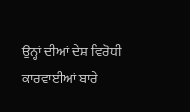ਉਨ੍ਹਾਂ ਦੀਆਂ ਦੇਸ਼ ਵਿਰੋਧੀ ਕਾਰਵਾਈਆਂ ਬਾਰੇ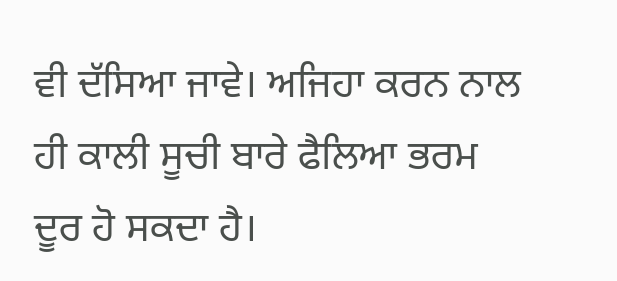ਵੀ ਦੱਸਿਆ ਜਾਵੇ। ਅਜਿਹਾ ਕਰਨ ਨਾਲ ਹੀ ਕਾਲੀ ਸੂਚੀ ਬਾਰੇ ਫੈਲਿਆ ਭਰਮ ਦੂਰ ਹੋ ਸਕਦਾ ਹੈ।